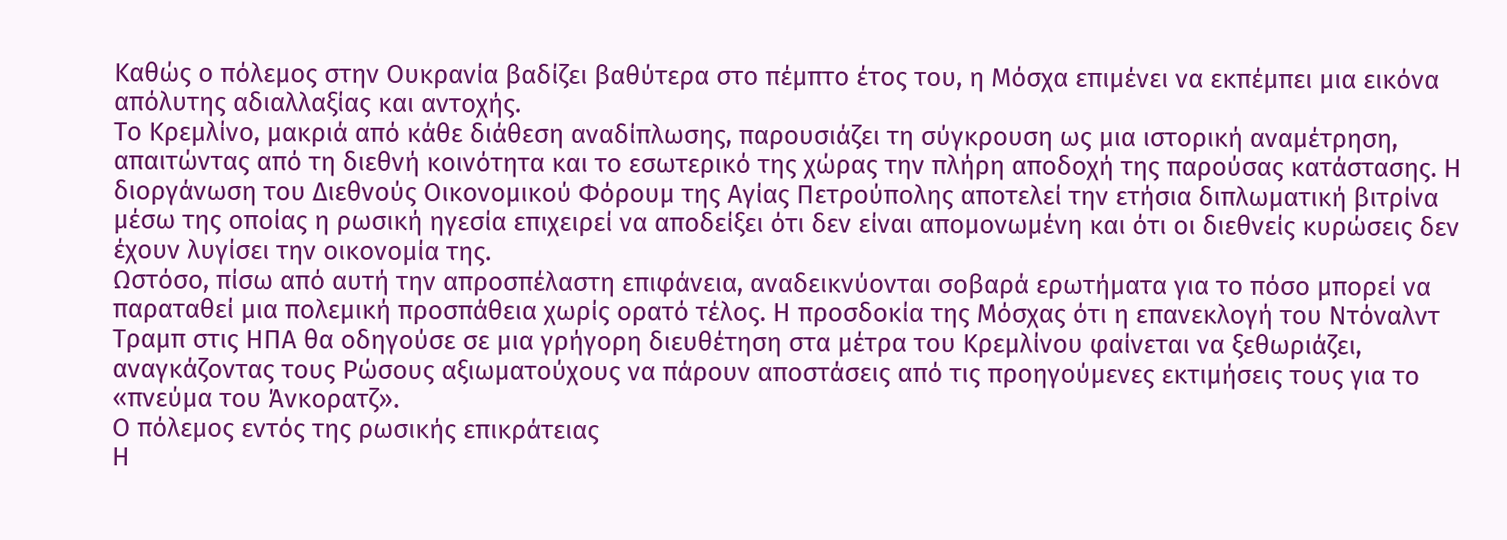Καθώς ο πόλεμος στην Ουκρανία βαδίζει βαθύτερα στο πέμπτο έτος του, η Μόσχα επιμένει να εκπέμπει μια εικόνα απόλυτης αδιαλλαξίας και αντοχής.
Το Κρεμλίνο, μακριά από κάθε διάθεση αναδίπλωσης, παρουσιάζει τη σύγκρουση ως μια ιστορική αναμέτρηση, απαιτώντας από τη διεθνή κοινότητα και το εσωτερικό της χώρας την πλήρη αποδοχή της παρούσας κατάστασης. Η διοργάνωση του Διεθνούς Οικονομικού Φόρουμ της Αγίας Πετρούπολης αποτελεί την ετήσια διπλωματική βιτρίνα μέσω της οποίας η ρωσική ηγεσία επιχειρεί να αποδείξει ότι δεν είναι απομονωμένη και ότι οι διεθνείς κυρώσεις δεν έχουν λυγίσει την οικονομία της.
Ωστόσο, πίσω από αυτή την απροσπέλαστη επιφάνεια, αναδεικνύονται σοβαρά ερωτήματα για το πόσο μπορεί να παραταθεί μια πολεμική προσπάθεια χωρίς ορατό τέλος. Η προσδοκία της Μόσχας ότι η επανεκλογή του Ντόναλντ Τραμπ στις ΗΠΑ θα οδηγούσε σε μια γρήγορη διευθέτηση στα μέτρα του Κρεμλίνου φαίνεται να ξεθωριάζει, αναγκάζοντας τους Ρώσους αξιωματούχους να πάρουν αποστάσεις από τις προηγούμενες εκτιμήσεις τους για το «πνεύμα του Άνκορατζ».
Ο πόλεμος εντός της ρωσικής επικράτειας
Η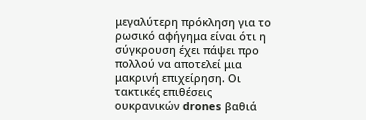μεγαλύτερη πρόκληση για το ρωσικό αφήγημα είναι ότι η σύγκρουση έχει πάψει προ πολλού να αποτελεί μια μακρινή επιχείρηση. Οι τακτικές επιθέσεις ουκρανικών drones βαθιά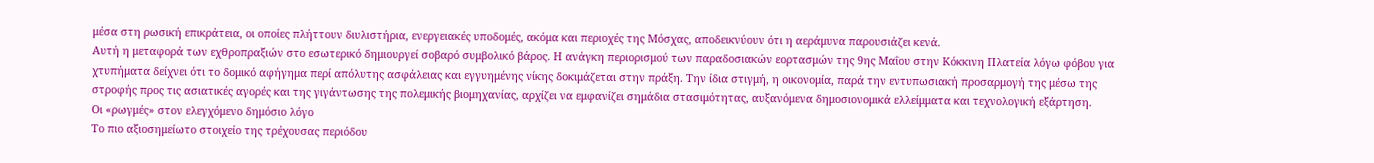μέσα στη ρωσική επικράτεια, οι οποίες πλήττουν διυλιστήρια, ενεργειακές υποδομές, ακόμα και περιοχές της Μόσχας, αποδεικνύουν ότι η αεράμυνα παρουσιάζει κενά.
Αυτή η μεταφορά των εχθροπραξιών στο εσωτερικό δημιουργεί σοβαρό συμβολικό βάρος. Η ανάγκη περιορισμού των παραδοσιακών εορτασμών της 9ης Μαΐου στην Κόκκινη Πλατεία λόγω φόβου για χτυπήματα δείχνει ότι το δομικό αφήγημα περί απόλυτης ασφάλειας και εγγυημένης νίκης δοκιμάζεται στην πράξη. Την ίδια στιγμή, η οικονομία, παρά την εντυπωσιακή προσαρμογή της μέσω της στροφής προς τις ασιατικές αγορές και της γιγάντωσης της πολεμικής βιομηχανίας, αρχίζει να εμφανίζει σημάδια στασιμότητας, αυξανόμενα δημοσιονομικά ελλείμματα και τεχνολογική εξάρτηση.
Οι «ρωγμές» στον ελεγχόμενο δημόσιο λόγο
Το πιο αξιοσημείωτο στοιχείο της τρέχουσας περιόδου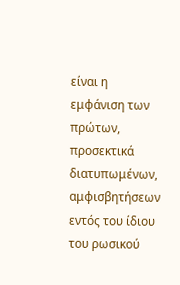είναι η εμφάνιση των πρώτων, προσεκτικά διατυπωμένων, αμφισβητήσεων εντός του ίδιου του ρωσικού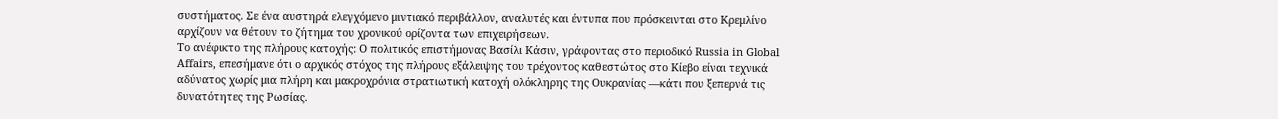συστήματος. Σε ένα αυστηρά ελεγχόμενο μιντιακό περιβάλλον, αναλυτές και έντυπα που πρόσκεινται στο Κρεμλίνο αρχίζουν να θέτουν το ζήτημα του χρονικού ορίζοντα των επιχειρήσεων.
Το ανέφικτο της πλήρους κατοχής: Ο πολιτικός επιστήμονας Βασίλι Κάσιν, γράφοντας στο περιοδικό Russia in Global Affairs, επεσήμανε ότι ο αρχικός στόχος της πλήρους εξάλειψης του τρέχοντος καθεστώτος στο Κίεβο είναι τεχνικά αδύνατος χωρίς μια πλήρη και μακροχρόνια στρατιωτική κατοχή ολόκληρης της Ουκρανίας —κάτι που ξεπερνά τις δυνατότητες της Ρωσίας.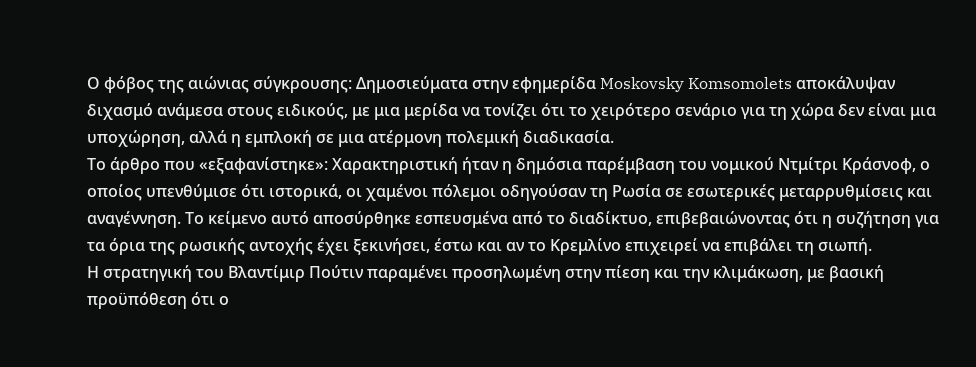Ο φόβος της αιώνιας σύγκρουσης: Δημοσιεύματα στην εφημερίδα Moskovsky Komsomolets αποκάλυψαν διχασμό ανάμεσα στους ειδικούς, με μια μερίδα να τονίζει ότι το χειρότερο σενάριο για τη χώρα δεν είναι μια υποχώρηση, αλλά η εμπλοκή σε μια ατέρμονη πολεμική διαδικασία.
Το άρθρο που «εξαφανίστηκε»: Χαρακτηριστική ήταν η δημόσια παρέμβαση του νομικού Ντμίτρι Κράσνοφ, ο οποίος υπενθύμισε ότι ιστορικά, οι χαμένοι πόλεμοι οδηγούσαν τη Ρωσία σε εσωτερικές μεταρρυθμίσεις και αναγέννηση. Το κείμενο αυτό αποσύρθηκε εσπευσμένα από το διαδίκτυο, επιβεβαιώνοντας ότι η συζήτηση για τα όρια της ρωσικής αντοχής έχει ξεκινήσει, έστω και αν το Κρεμλίνο επιχειρεί να επιβάλει τη σιωπή.
Η στρατηγική του Βλαντίμιρ Πούτιν παραμένει προσηλωμένη στην πίεση και την κλιμάκωση, με βασική προϋπόθεση ότι ο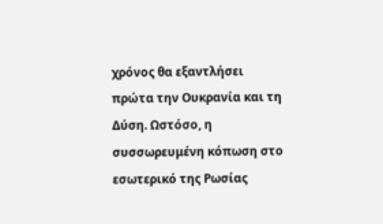χρόνος θα εξαντλήσει πρώτα την Ουκρανία και τη Δύση. Ωστόσο, η συσσωρευμένη κόπωση στο εσωτερικό της Ρωσίας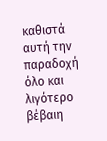καθιστά αυτή την παραδοχή όλο και λιγότερο βέβαιη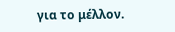για το μέλλον.